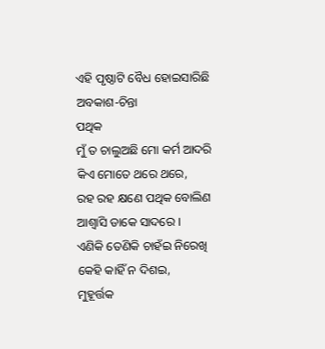ଏହି ପୃଷ୍ଠାଟି ବୈଧ ହୋଇସାରିଛି
ଅବକାଶ-ଚିନ୍ତା
ପଥିକ
ମୁଁ ତ ଚାଲୁଅଛି ମୋ କର୍ମ ଆଦରି
କିଏ ମୋତେ ଥରେ ଥରେ,
ରହ ରହ କ୍ଷଣେ ପଥିକ ବୋଲିଣ
ଆଶ୍ୱାସି ଡାକେ ସାଦରେ ।
ଏଣିକି ତେଣିକି ଚାହଁଇ ନିରେଖି
କେହି କାହିଁ ନ ଦିଶଇ,
ମୁହୂର୍ତ୍ତକ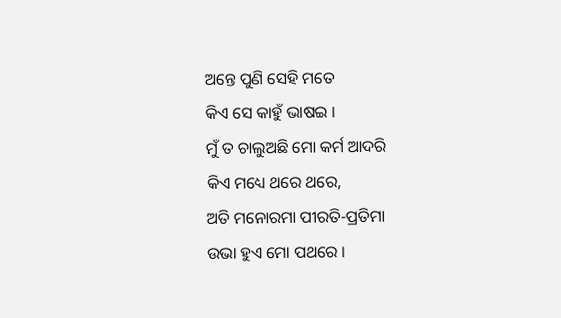ଅନ୍ତେ ପୁଣି ସେହି ମତେ
କିଏ ସେ କାହୁଁ ଭାଷଇ ।
ମୁଁ ତ ଚାଲୁଅଛି ମୋ କର୍ମ ଆଦରି
କିଏ ମଧ୍ୟେ ଥରେ ଥରେ,
ଅତି ମନୋରମା ପୀରତି-ପ୍ରତିମା
ଉଭା ହୁଏ ମୋ ପଥରେ ।